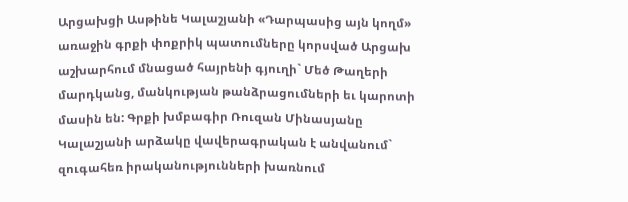Արցախցի Ասթինե Կալաշյանի «Դարպասից այն կողմ» առաջին գրքի փոքրիկ պատումները կորսված Արցախ աշխարհում մնացած հայրենի գյուղի` Մեծ Թաղերի մարդկանց, մանկության թանձրացումների եւ կարոտի մասին են: Գրքի խմբագիր Ռուզան Մինասյանը Կալաշյանի արձակը վավերագրական է անվանում` զուգահեռ իրականությունների խառնում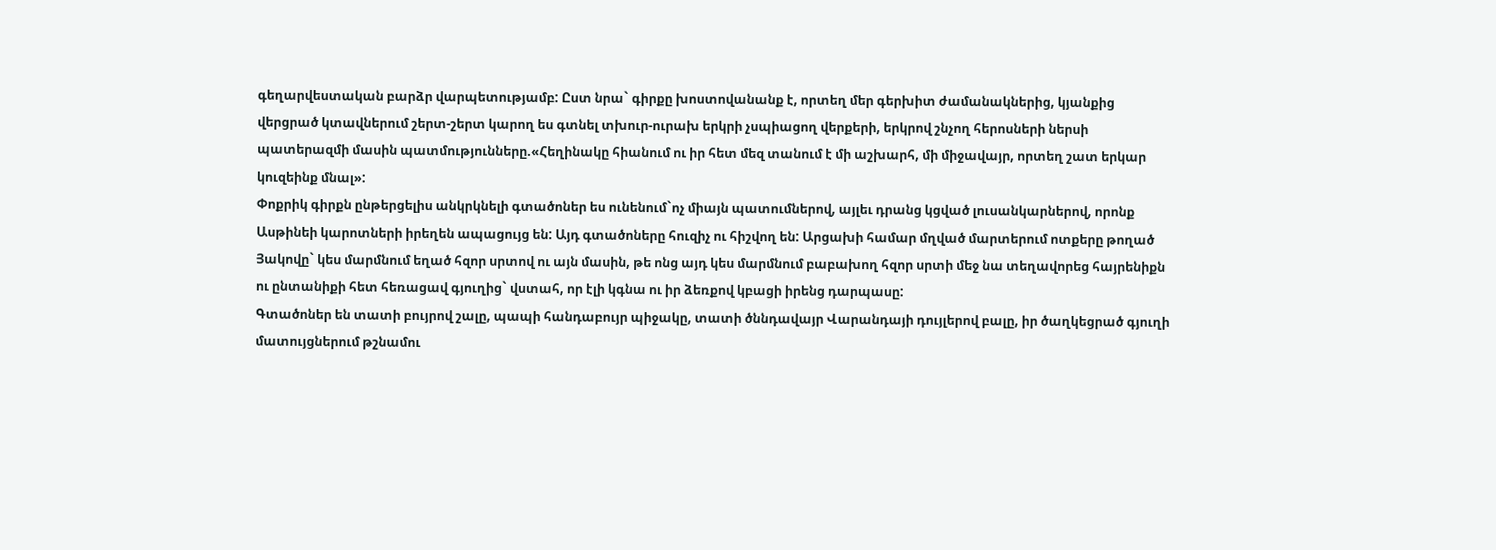գեղարվեստական բարձր վարպետությամբ: Ըստ նրա` գիրքը խոստովանանք է, որտեղ մեր գերխիտ ժամանակներից, կյանքից վերցրած կտավներում շերտ-շերտ կարող ես գտնել տխուր-ուրախ երկրի չսպիացող վերքերի, երկրով շնչող հերոսների ներսի պատերազմի մասին պատմությունները.«Հեղինակը հիանում ու իր հետ մեզ տանում է մի աշխարհ, մի միջավայր, որտեղ շատ երկար կուզեինք մնալ»:
Փոքրիկ գիրքն ընթերցելիս անկրկնելի գտածոներ ես ունենում`ոչ միայն պատումներով, այլեւ դրանց կցված լուսանկարներով, որոնք Ասթինեի կարոտների իրեղեն ապացույց են: Այդ գտածոները հուզիչ ու հիշվող են: Արցախի համար մղված մարտերում ոտքերը թողած Յակովը` կես մարմնում եղած հզոր սրտով ու այն մասին, թե ոնց այդ կես մարմնում բաբախող հզոր սրտի մեջ նա տեղավորեց հայրենիքն ու ընտանիքի հետ հեռացավ գյուղից` վստահ, որ էլի կգնա ու իր ձեռքով կբացի իրենց դարպասը:
Գտածոներ են տատի բույրով շալը, պապի հանդաբույր պիջակը, տատի ծննդավայր Վարանդայի դույլերով բալը, իր ծաղկեցրած գյուղի մատույցներում թշնամու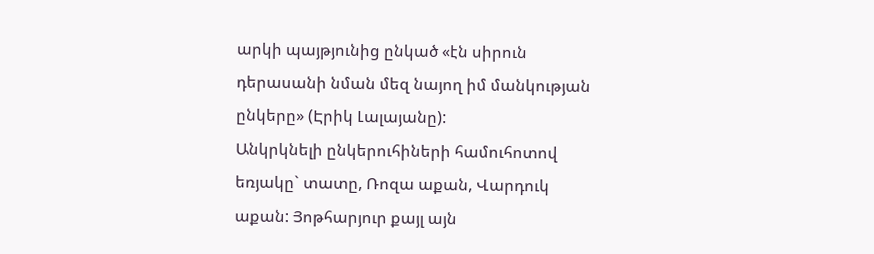արկի պայթյունից ընկած «էն սիրուն դերասանի նման մեզ նայող իմ մանկության ընկերը» (Էրիկ Լալայանը):
Անկրկնելի ընկերուհիների համուհոտով եռյակը` տատը, Ռոզա աքան, Վարդուկ աքան: Յոթհարյուր քայլ այն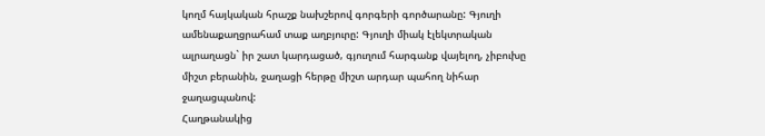կողմ հայկական հրաշք նախշերով գորգերի գործարանը: Գյուղի ամենաքաղցրահամ տաք աղբյուրը: Գյուղի միակ էլեկտրական ալրաղացն` իր շատ կարդացած, գյուղում հարգանք վայելող, չիբուխը միշտ բերանին, ջաղացի հերթը միշտ արդար պահող նիհար ջաղացպանով:
Հաղթանակից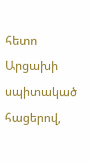հետո Արցախի սպիտակած հացերով,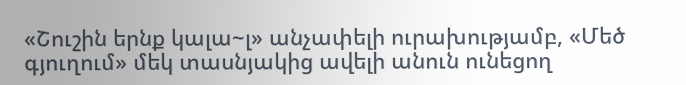«Շուշին երնք կալա~լ» անչափելի ուրախությամբ, «Մեծ գյուղում» մեկ տասնյակից ավելի անուն ունեցող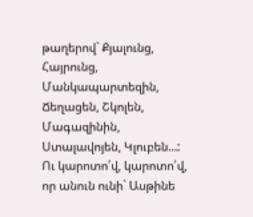թաղերով` Քյալունց, Հայրունց, Մանկապարտեզին, Ճեղացեն, Շկոլեն, Մագազինին, Ստալավոյեն, Կլուբեն…:
Ու կարոտո՛վ, կարոտո՛վ, որ անուն ունի` Ասթինե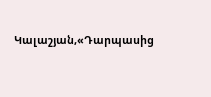Կալաշյան,«Դարպասից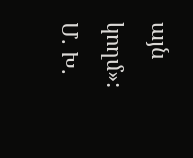այն կողմ»:
Մ. Խ.